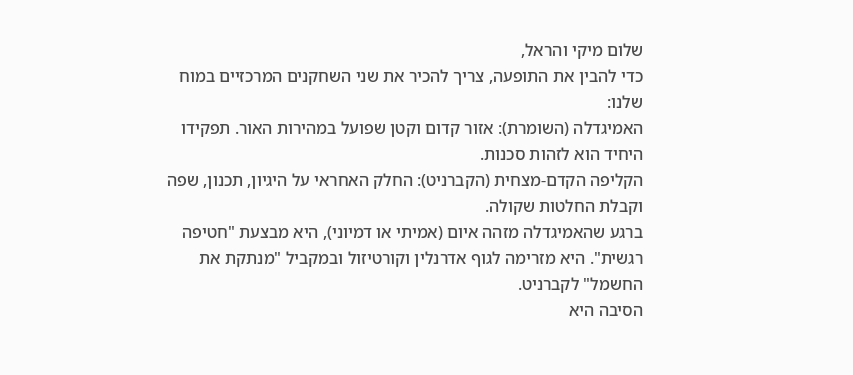שלום מיקי והראל,
כדי להבין את התופעה, צריך להכיר את שני השחקנים המרכזיים במוח שלנו:
האמיגדלה (השומרת): אזור קדום וקטן שפועל במהירות האור. תפקידו היחיד הוא לזהות סכנות.
הקליפה הקדם-מצחית (הקברניט): החלק האחראי על היגיון, תכנון, שפה וקבלת החלטות שקולה.
ברגע שהאמיגדלה מזהה איום (אמיתי או דמיוני), היא מבצעת "חטיפה רגשית". היא מזרימה לגוף אדרנלין וקורטיזול ובמקביל "מנתקת את החשמל" לקברניט.
הסיבה היא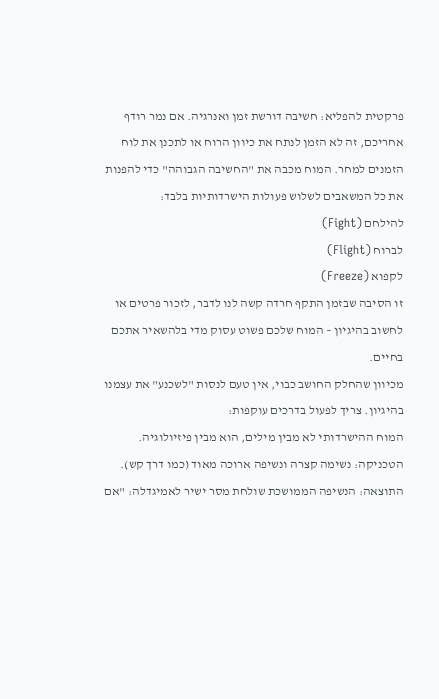פרקטית להפליא: חשיבה דורשת זמן ואנרגיה. אם נמר רודף אחריכם, זה לא הזמן לנתח את כיוון הרוח או לתכנן את לוח הזמנים למחר. המוח מכבה את "החשיבה הגבוהה" כדי להפנות את כל המשאבים לשלוש פעולות הישרדותיות בלבד:
להילחם (Fight)
לברוח (Flight)
לקפוא (Freeze)
זו הסיבה שבזמן התקף חרדה קשה לנו לדבר, לזכור פרטים או לחשוב בהיגיון – המוח שלכם פשוט עסוק מדי בלהשאיר אתכם בחיים.
מכיוון שהחלק החושב כבוי, אין טעם לנסות "לשכנע" את עצמנו בהיגיון. צריך לפעול בדרכים עוקפות:
המוח ההישרדותי לא מבין מילים, הוא מבין פיזיולוגיה.
הטכניקה: נשימה קצרה ונשיפה ארוכה מאוד (כמו דרך קש).
התוצאה: הנשיפה הממושכת שולחת מסר ישיר לאמיגדלה: "אם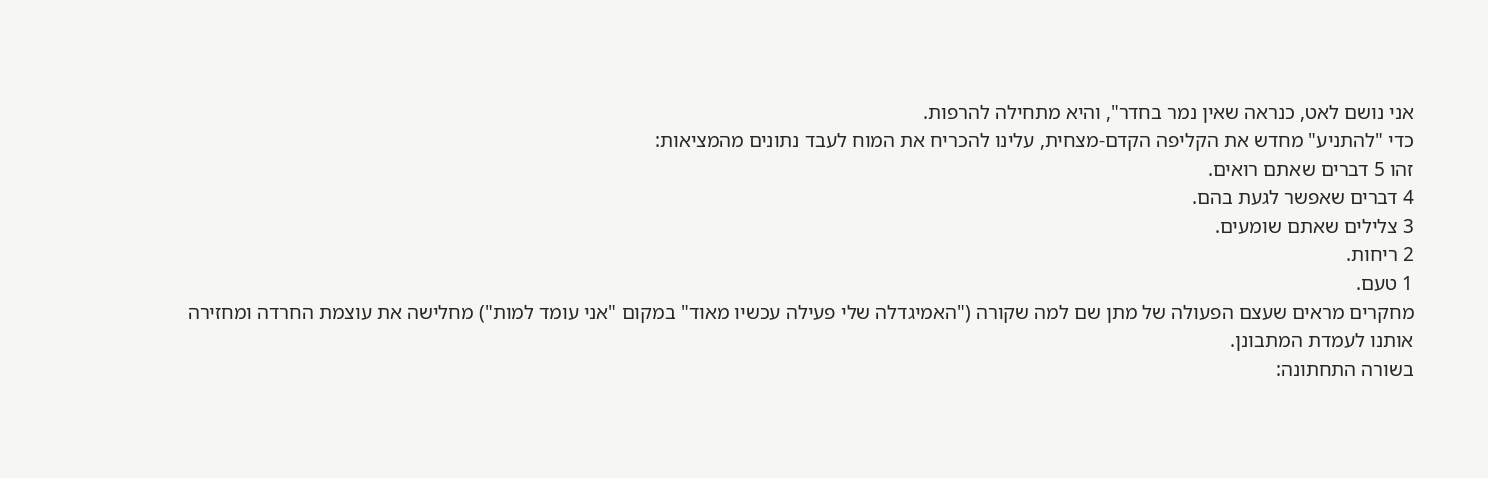אני נושם לאט, כנראה שאין נמר בחדר", והיא מתחילה להרפות.
כדי "להתניע" מחדש את הקליפה הקדם-מצחית, עלינו להכריח את המוח לעבד נתונים מהמציאות:
זהו 5 דברים שאתם רואים.
4 דברים שאפשר לגעת בהם.
3 צלילים שאתם שומעים.
2 ריחות.
1 טעם.
מחקרים מראים שעצם הפעולה של מתן שם למה שקורה ("האמיגדלה שלי פעילה עכשיו מאוד" במקום "אני עומד למות") מחלישה את עוצמת החרדה ומחזירה אותנו לעמדת המתבונן.
בשורה התחתונה: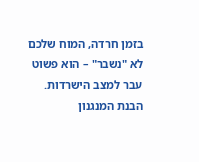בזמן חרדה, המוח שלכם לא "נשבר" – הוא פשוט עבר למצב הישרדות. הבנת המנגנון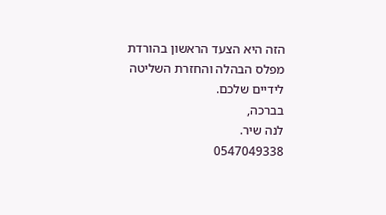הזה היא הצעד הראשון בהורדת מפלס הבהלה והחזרת השליטה לידיים שלכם.
בברכה,
לנה שיר.
0547049338